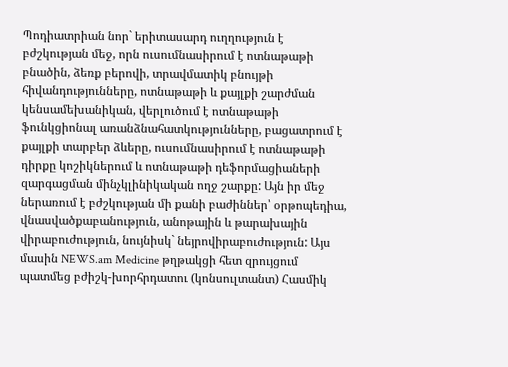Պոդիատրիան նոր` երիտասարդ ուղղություն է բժշկության մեջ, որն ուսումնասիրում է ոտնաթաթի բնածին, ձեռք բերովի, տրավմատիկ բնույթի հիվանդությունները, ոտնաթաթի և քայլքի շարժման կենսամեխանիկան, վերլուծում է ոտնաթաթի ֆունկցիոնալ առանձնահատկությունները, բացատրում է քայլքի տարբեր ձևերը, ուսումնասիրում է ոտնաթաթի դիրքը կոշիկներում և ոտնաթաթի դեֆորմացիաների զարգացման մինչկլինիկական ողջ շարքը: Այն իր մեջ ներառում է բժշկության մի քանի բաժիններ՝ օրթոպեդիա, վնասվածքաբանություն, անոթային և թարախային վիրաբուժություն, նույնիսկ` նեյրովիրաբուժություն: Այս մասին NEWS.am Medicine թղթակցի հետ զրույցում պատմեց բժիշկ-խորհրդատու (կոնսուլտանտ) Հասմիկ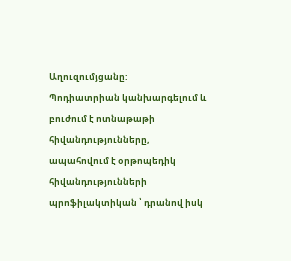Աղուզումյցանը:
Պոդիատրիան կանխարգելում և բուժում է ոտնաթաթի հիվանդությունները, ապահովում է օրթոպեդիկ հիվանդությունների պրոֆիլակտիկան ՝ դրանով իսկ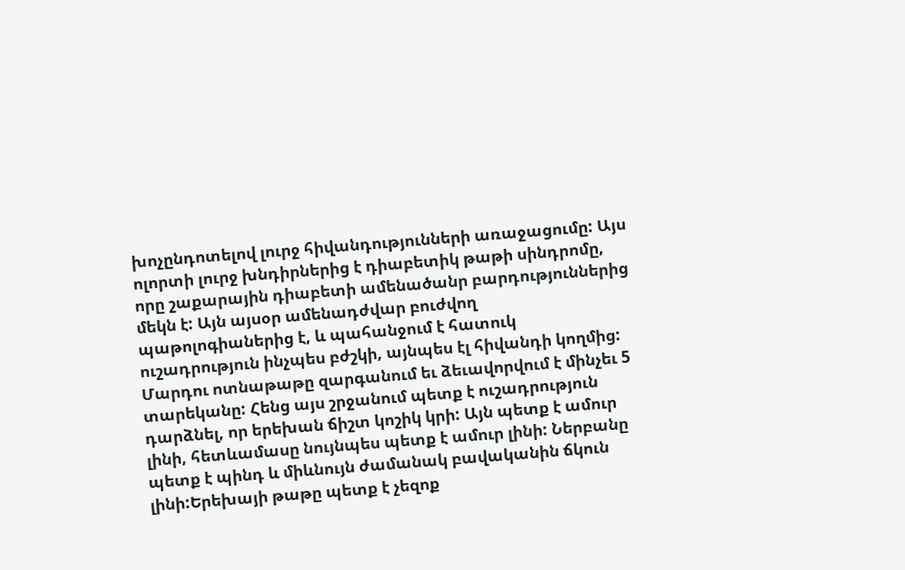խոչընդոտելով լուրջ հիվանդությունների առաջացումը: Այս ոլորտի լուրջ խնդիրներից է դիաբետիկ թաթի սինդրոմը, որը շաքարային դիաբետի ամենածանր բարդություններից մեկն է: Այն այսօր ամենադժվար բուժվող պաթոլոգիաներից է, և պահանջում է հատուկ ուշադրություն ինչպես բժշկի, այնպես էլ հիվանդի կողմից:
Մարդու ոտնաթաթը զարգանում եւ ձեւավորվում է մինչեւ 5 տարեկանը: Հենց այս շրջանում պետք է ուշադրություն դարձնել, որ երեխան ճիշտ կոշիկ կրի: Այն պետք է ամուր լինի, հետևամասը նույնպես պետք է ամուր լինի: Ներբանը պետք է պինդ և միևնույն ժամանակ բավականին ճկուն լինի:Երեխայի թաթը պետք է չեզոք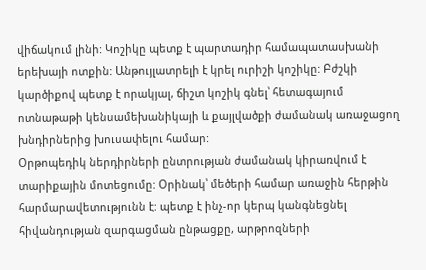վիճակում լինի: Կոշիկը պետք է պարտադիր համապատասխանի երեխայի ոտքին: Անթույլատրելի է կրել ուրիշի կոշիկը: Բժշկի կարծիքով պետք է որակյալ, ճիշտ կոշիկ գնել՝ հետագայում ոտնաթաթի կենսամեխանիկայի և քայլվածքի ժամանակ առաջացող խնդիրներից խուսափելու համար:
Օրթոպեդիկ ներդիրների ընտրության ժամանակ կիրառվում է տարիքային մոտեցումը: Օրինակ՝ մեծերի համար առաջին հերթին հարմարավետությունն է: պետք է ինչ-որ կերպ կանգնեցնել հիվանդության զարգացման ընթացքը, արթրոզների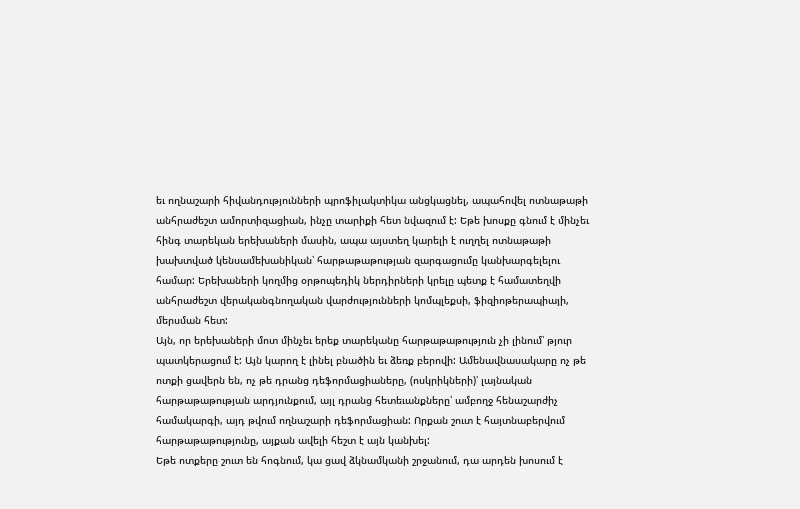եւ ողնաշարի հիվանդությունների պրոֆիլակտիկա անցկացնել, ապահովել ոտնաթաթի անհրաժեշտ ամորտիզացիան, ինչը տարիքի հետ նվազում է: Եթե խոսքը գնում է մինչեւ հինգ տարեկան երեխաների մասին, ապա այստեղ կարելի է ուղղել ոտնաթաթի խախտված կենսամեխանիկան՝ հարթաթաթության զարգացումը կանխարգելելու համար: Երեխաների կողմից օրթոպեդիկ ներդիրների կրելը պետք է համատեղվի անհրաժեշտ վերականգնողական վարժությունների կոմպլեքսի, ֆիզիոթերապիայի, մերսման հետ:
Այն, որ երեխաների մոտ մինչեւ երեք տարեկանը հարթաթաթություն չի լինում՝ թյուր պատկերացում է: Այն կարող է լինել բնածին եւ ձեռք բերովի: Ամենավնասակարը ոչ թե ոտքի ցավերն են, ոչ թե դրանց դեֆորմացիաները, (ոսկրիկների)՝ լայնական հարթաթաթության արդյունքում, այլ դրանց հետեւանքները՝ ամբողջ հենաշարժիչ համակարգի, այդ թվում ողնաշարի դեֆորմացիան: Որքան շուտ է հայտնաբերվում հարթաթաթությունը, այքան ավելի հեշտ է այն կանխել:
Եթե ոտքերը շուտ են հոգնում, կա ցավ ձկնամկանի շրջանում, դա արդեն խոսում է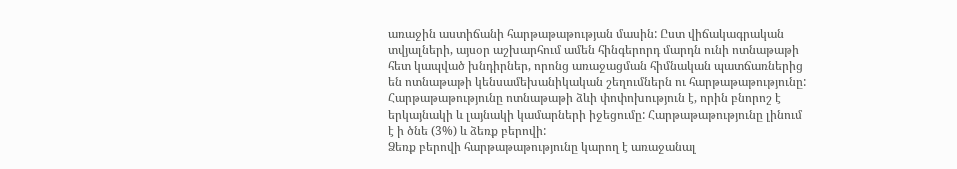առաջին աստիճանի հարթաթաթության մասին: Ըստ վիճակագրական տվյալների, այսօր աշխարհում ամեն հինգերորդ մարդն ունի ոտնաթաթի հետ կապված խնդիրներ, որոնց առաջացման հիմնական պատճառներից են ոտնաթաթի կենսամեխանիկական շեղումներն ու հարթաթաթությունը:
Հարթաթաթությունը ոտնաթաթի ձևի փոփոխություն է, որին բնորոշ է երկայնակի և լայնակի կամարների իջեցումը: Հարթաթաթությունը լինում է ի ծնե (3%) և ձեռք բերովի:
Ձեռք բերովի հարթաթաթությունը կարող է առաջանալ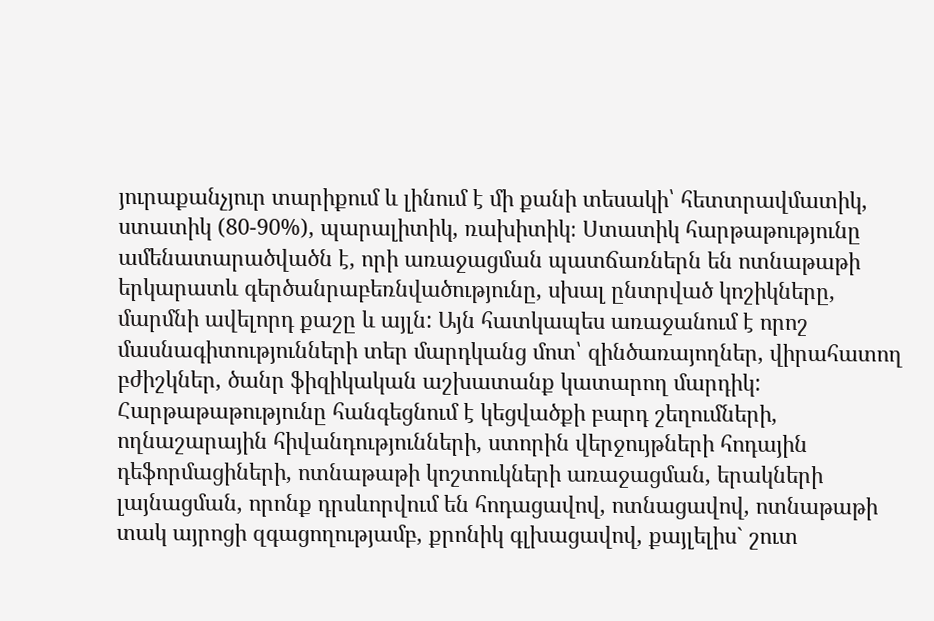յուրաքանչյուր տարիքում և լինում է մի քանի տեսակի՝ հետտրավմատիկ, ստատիկ (80-90%), պարալիտիկ, ռախիտիկ։ Ստատիկ հարթաթությունը ամենատարածվածն է, որի առաջացման պատճառներն են ոտնաթաթի երկարատև գերծանրաբեռնվածությունը, սխալ ընտրված կոշիկները, մարմնի ավելորդ քաշը և այլն: Այն հատկապես առաջանում է որոշ մասնագիտությունների տեր մարդկանց մոտ՝ զինծառայողներ, վիրահատող բժիշկներ, ծանր ֆիզիկական աշխատանք կատարող մարդիկ:
Հարթաթաթությունը հանգեցնում է կեցվածքի բարդ շեղումների, ողնաշարային հիվանդությունների, ստորին վերջույթների հոդային դեֆորմացիների, ոտնաթաթի կոշտուկների առաջացման, երակների լայնացման, որոնք դրսևորվում են հոդացավով, ոտնացավով, ոտնաթաթի տակ այրոցի զգացողությամբ, քրոնիկ գլխացավով, քայլելիս` շուտ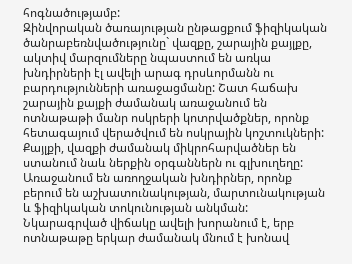հոգնածությամբ:
Զինվորական ծառայության ընթացքում ֆիզիկական ծանրաբեռնվածությունը` վազքը, շարային քայլքը, ակտիվ մարզումները նպաստում են առկա խնդիրների էլ ավելի արագ դրսևորմանն ու բարդությունների առաջացմանը: Շատ հաճախ շարային քայքի ժամանակ առաջանում են ոտնաթաթի մանր ոսկրերի կոտրվածքներ, որոնք հետագայում վերածվում են ոսկրային կոշտուկների: Քայլքի, վազքի ժամանակ միկրոհարվածներ են ստանում նաև ներքին օրգաններն ու գլխուղեղը: Առաջանում են առողջական խնդիրներ, որոնք բերում են աշխատունակության, մարտունակության և ֆիզիկական տոկունության անկման:
Նկարագրված վիճակը ավելի խորանում է, երբ ոտնաթաթը երկար ժամանակ մնում է խոնավ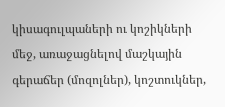կիսագուլպաների ու կոշիկների մեջ, առաջացնելով մաշկային գերաճեր (մոզոլներ), կոշտուկներ,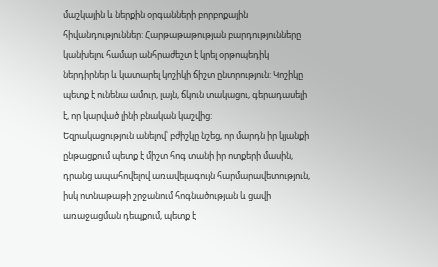մաշկային և ներքին օրգանների բորբոքային հիվանդություններ: Հարթաթաթության բարդությունները կանխելու համար անհրաժեշտ է կրել օրթոպեդիկ ներդիրներ և կատարել կոշիկի ճիշտ ընտրություն: Կոշիկը պետք է ունենա ամուր, լայն, ճկուն տակացու, գերադասելի է, որ կարված լինի բնական կաշվից:
Եզրակացություն անելով՝ բժիշկը նշեց, որ մարդն իր կյանքի ընթացքում պետք է միշտ հոգ տանի իր ոտքերի մասին, դրանց ապահովելով առավելագույն հարմարավետություն, իսկ ոտնաթաթի շրջանում հոգնածության և ցավի առաջացման դեպքում, պետք է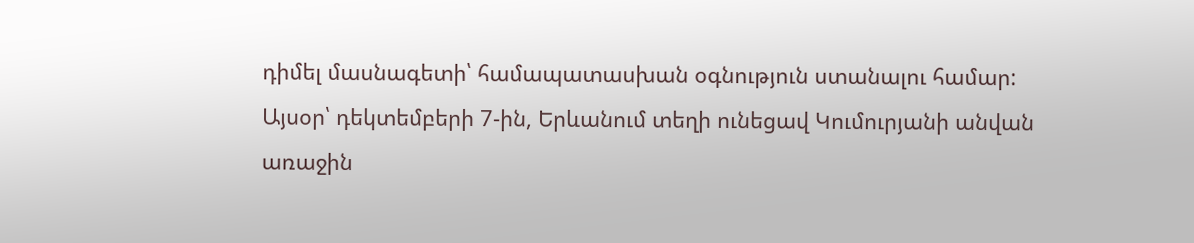դիմել մասնագետի՝ համապատասխան օգնություն ստանալու համար:
Այսօր՝ դեկտեմբերի 7-ին, Երևանում տեղի ունեցավ Կումուրյանի անվան առաջին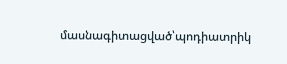մասնագիտացված՝պոդիատրիկ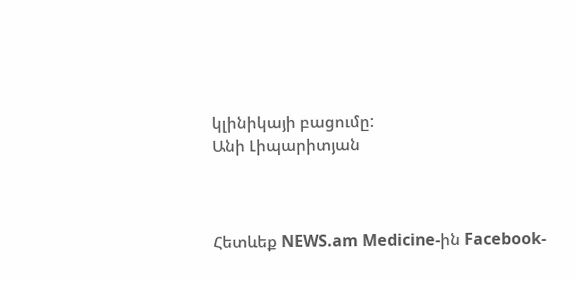կլինիկայի բացումը:
Անի Լիպարիտյան



Հետևեք NEWS.am Medicine-ին Facebook-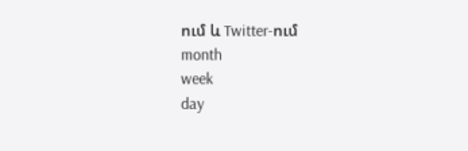ում և Twitter-ում
month
week
day